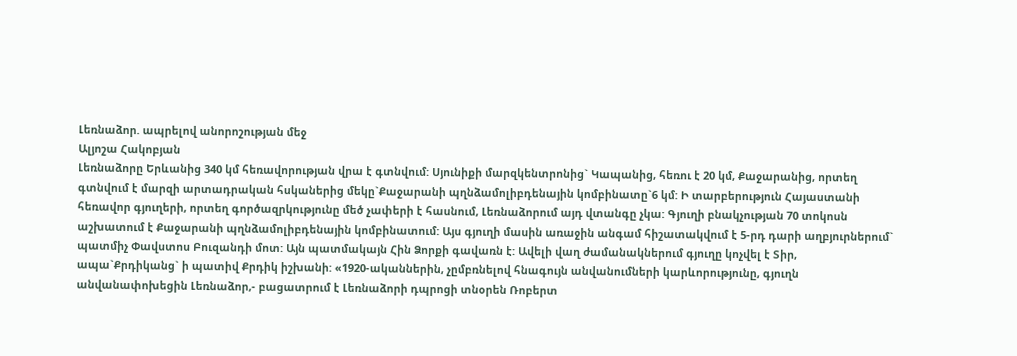Լեռնաձոր. ապրելով անորոշության մեջ
Ալյոշա Հակոբյան
Լեռնաձորը Երևանից 340 կմ հեռավորության վրա է գտնվում: Սյունիքի մարզկենտրոնից` Կապանից, հեռու է 20 կմ, Քաջարանից, որտեղ գտնվում է մարզի արտադրական հսկաներից մեկը`Քաջարանի պղնձամոլիբդենային կոմբինատը`6 կմ: Ի տարբերություն Հայաստանի հեռավոր գյուղերի, որտեղ գործազրկությունը մեծ չափերի է հասնում, Լեռնաձորում այդ վտանգը չկա: Գյուղի բնակչության 70 տոկոսն աշխատում է Քաջարանի պղնձամոլիբդենային կոմբինատում: Այս գյուղի մասին առաջին անգամ հիշատակվում է 5-րդ դարի աղբյուրներում` պատմիչ Փավստոս Բուզանդի մոտ: Այն պատմակայն Հին Ձորքի գավառն է: Ավելի վաղ ժամանակներում գյուղը կոչվել է Տիր, ապա`Քրդիկանց` ի պատիվ Քրդիկ իշխանի: «1920-ականներին, չըմբռնելով հնագույն անվանումների կարևորությունը, գյուղն անվանափոխեցին Լեռնաձոր,- բացատրում է Լեռնաձորի դպրոցի տնօրեն Ռոբերտ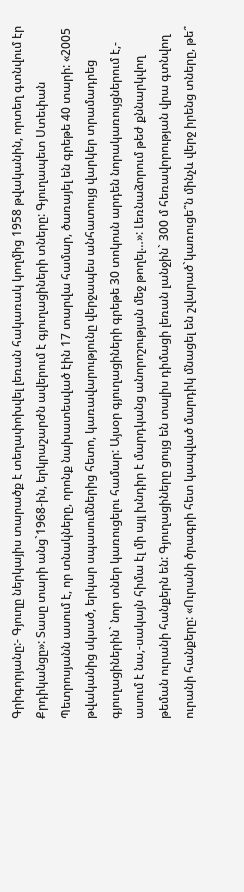Գրիգորյանը:- Գյուղը ներկայիս տարածք է տեղափոխվել լեռան հակառակ կողմից 1958 թվականին, որտեղ գտնվում էր Քրդիկանցը»: Տասը տարի անց`1968-ին, երկրաշարժն ավերում է գյուղացիների տները: Գյուղապետ Ստեփան Պետրոսյանն ասում է, որ տնակները, որոնք նախատեսված էին 17 տարվա համար, ծառայել են գրեթե 40 տարի: «2005 թվականից սկսած, երկար սպասումներից հետո, կառավարությունը վերջապես անհատույց վարկեր տրամադրեց գյուղացիներին` նոր տներ կառուցելու համար: Այսօր գյուղացիների գրեթե 30 տոկոսն արդեն նորակառույցներում է,- ասում է նա,-սակայն հիմա էլ մի այլ խնդիր է մարդկանց անորոշության մեջ թողել…»: Լեռնաձորում թեժ քննարկվող թեման ուրանի հանքերն են: Գյուղացիները ցույց են տալիս դիմացի լեռան լանջին` 300 մ հեռավորության վրա գտնվող ուրանի հանքերը: «Ուրանի ծրագրի հետ կապված մարդիկ մնացել են շվարած`կառուցե՞ն մինչև վերջ իրենց տները, թե՞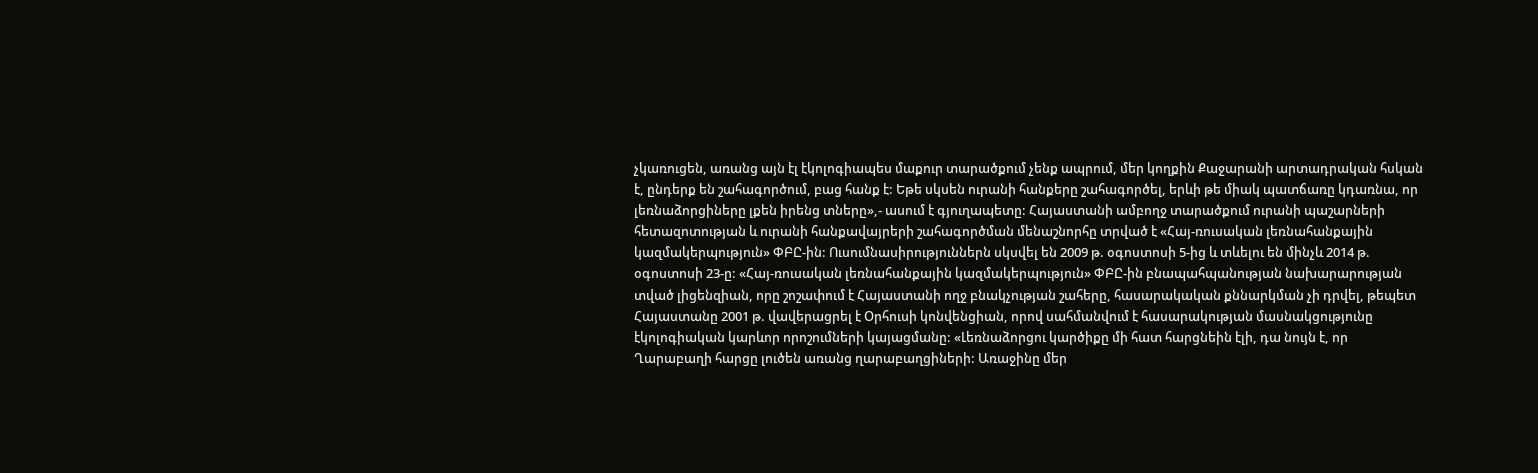չկառուցեն, առանց այն էլ էկոլոգիապես մաքուր տարածքում չենք ապրում, մեր կողքին Քաջարանի արտադրական հսկան է, ընդերք են շահագործում, բաց հանք է: Եթե սկսեն ուրանի հանքերը շահագործել, երևի թե միակ պատճառը կդառնա, որ լեռնաձորցիները լքեն իրենց տները»,- ասում է գյուղապետը: Հայաստանի ամբողջ տարածքում ուրանի պաշարների հետազոտության և ուրանի հանքավայրերի շահագործման մենաշնորհը տրված է «Հայ-ռուսական լեռնահանքային կազմակերպություն» ՓԲԸ-ին: Ուսումնասիրություններն սկսվել են 2009 թ. օգոստոսի 5-ից և տևելու են մինչև 2014 թ. օգոստոսի 23-ը: «Հայ-ռուսական լեռնահանքային կազմակերպություն» ՓԲԸ-ին բնապահպանության նախարարության տված լիցենզիան, որը շոշափում է Հայաստանի ողջ բնակչության շահերը, հասարակական քննարկման չի դրվել, թեպետ Հայաստանը 2001 թ. վավերացրել է Օրհուսի կոնվենցիան, որով սահմանվում է հասարակության մասնակցությունը էկոլոգիական կարևոր որոշումների կայացմանը: «Լեռնաձորցու կարծիքը մի հատ հարցնեին էլի, դա նույն է, որ Ղարաբաղի հարցը լուծեն առանց ղարաբաղցիների: Առաջինը մեր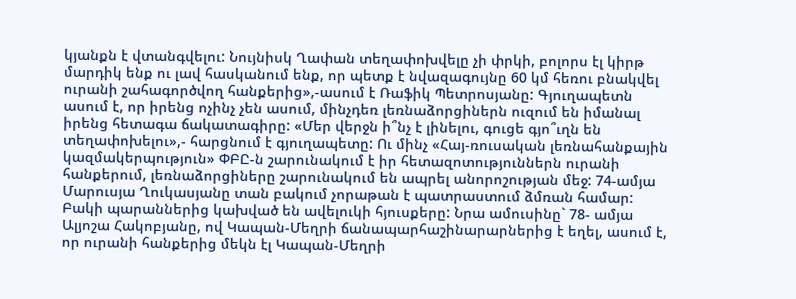կյանքն է վտանգվելու: Նույնիսկ Ղափան տեղափոխվելը չի փրկի, բոլորս էլ կիրթ մարդիկ ենք ու լավ հասկանում ենք, որ պետք է նվազագույնը 60 կմ հեռու բնակվել ուրանի շահագործվող հանքերից»,-ասում է Ռաֆիկ Պետրոսյանը: Գյուղապետն ասում է, որ իրենց ոչինչ չեն ասում, մինչդեռ լեռնաձորցիներն ուզում են իմանալ իրենց հետագա ճակատագիրը: «Մեր վերջն ի՞նչ է լինելու, գուցե գյո՞ւղն են տեղափոխելու»,- հարցնում է գյուղապետը: Ու մինչ «Հայ-ռուսական լեռնահանքային կազմակերպություն» ՓԲԸ-ն շարունակում է իր հետազոտություններն ուրանի հանքերում, լեռնաձորցիները շարունակում են ապրել անորոշության մեջ: 74-ամյա Մարուսյա Ղուկասյանը տան բակում չորաթան է պատրաստում ձմռան համար: Բակի պարաններից կախված են ավելուկի հյուսքերը: Նրա ամուսինը` 78- ամյա Ալյոշա Հակոբյանը, ով Կապան-Մեղրի ճանապարհաշինարարներից է եղել, ասում է, որ ուրանի հանքերից մեկն էլ Կապան-Մեղրի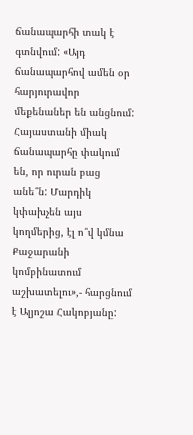ճանապարհի տակ է գտնվում: «Այդ ճանապարհով ամեն օր հարյուրավոր մեքենաներ են անցնում: Հայաստանի միակ ճանապարհը փակում են, որ ուրան բաց անե՞ն: Մարդիկ կփախչեն այս կողմերից, էլ ո՞վ կմնա Քաջարանի կոմբինատում աշխատելու»,- հարցնում է Ալյոշա Հակոբյանը: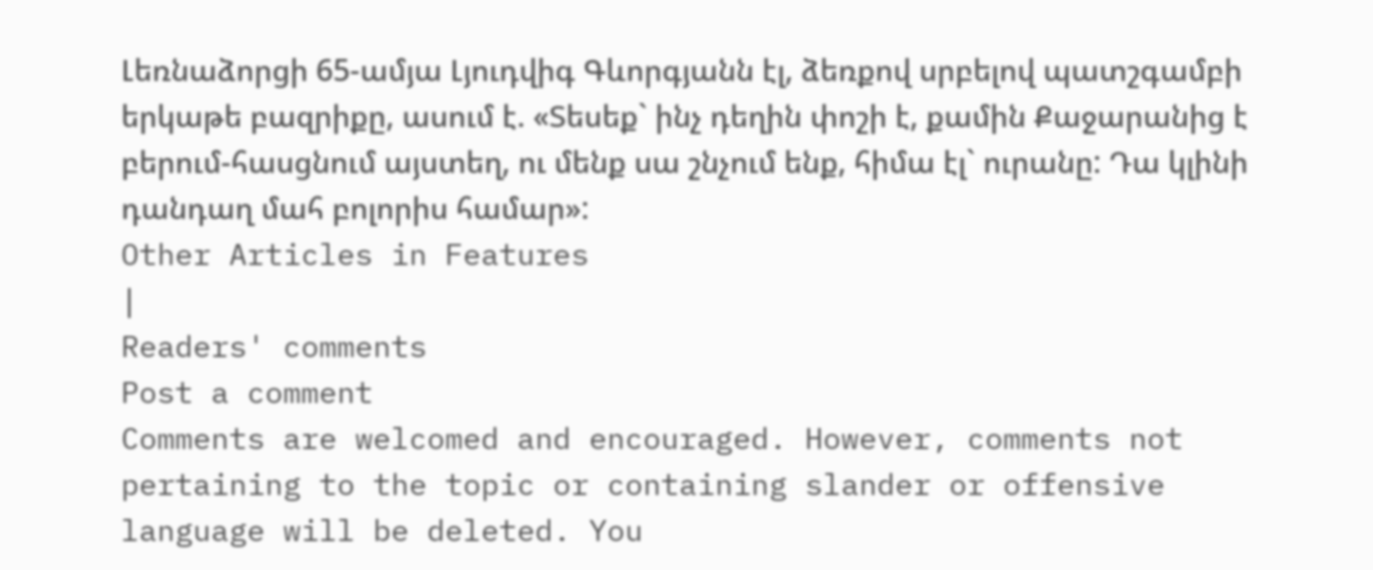Լեռնաձորցի 65-ամյա Լյուդվիգ Գևորգյանն էլ, ձեռքով սրբելով պատշգամբի երկաթե բազրիքը, ասում է. «Տեսեք` ինչ դեղին փոշի է, քամին Քաջարանից է բերում-հասցնում այստեղ, ու մենք սա շնչում ենք, հիմա էլ` ուրանը: Դա կլինի դանդաղ մահ բոլորիս համար»:
Other Articles in Features
|
Readers' comments
Post a comment
Comments are welcomed and encouraged. However, comments not pertaining to the topic or containing slander or offensive language will be deleted. You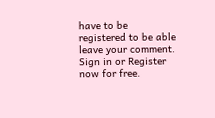have to be registered to be able leave your comment. Sign in or Register now for free.